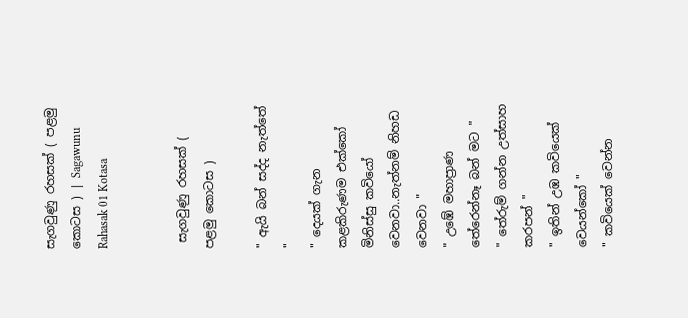සැගවුණු රහසක් ( පළමු කොටස ) | Sagawunu Rahasak 01 Kotasa


 සැගවුණු රහසක් ( පළමු කොටස )

" ඇයි බන් සද්ද නැත්තේ "
" දෙයක් ගැන කළකිරුණම එක්කෝ මිනිස්සු කවියෝ වෙනවා..නැත්නම් නිහඩ වෙනවා "
" උඹේ මහාප්‍රාණ තේරෙන්නෑ බන් මට "
" තේරුම් ගන්න උත්සාහ කරපන් "
" ඉතින් උඹ කවියෙක් වෙයන්කෝ "
" කවියෙක් වෙන්න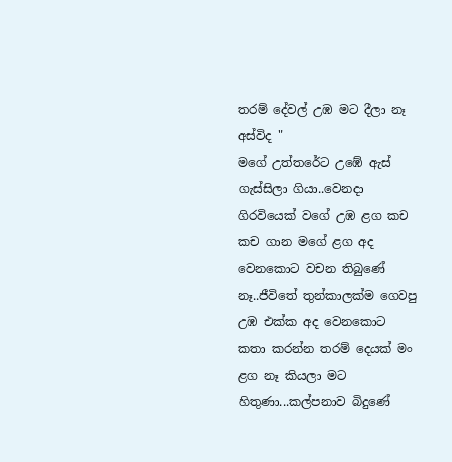තරම් දේවල් උඹ මට දීලා නෑ අස්විද "
මගේ උත්තරේට උඹේ ඇස් ගැස්සිලා ගියා..වෙනදා ගිරවියෙක් වගේ උඹ ළග කච කච ගාන මගේ ළග අද වෙනකොට වචන තිබුණේ නෑ..ජීවිතේ තුන්කාලක්ම ගෙවපු උඹ එක්ක අද වෙනකොට කතා කරන්න තරම් දෙයක් මං ළග නෑ කියලා මට හිතුණා...කල්පනාව බිදුණේ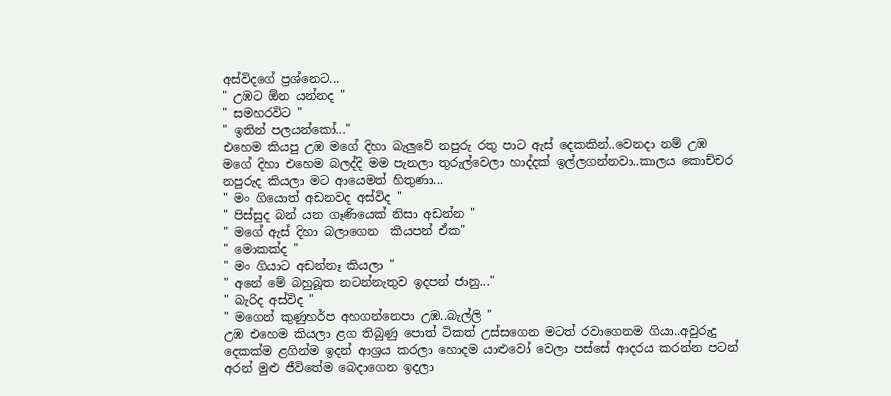අස්විදගේ ප්‍රශ්නෙට...
" උඹට ඕන යන්නද "
" සමහරවිට "
" ඉතින් පලයන්කෝ..."
එහෙම කියපු උඹ මගේ දිහා බැලුවේ නපුරු රතු පාට ඇස් දෙකකින්..වෙනදා නම් උඹ මගේ දිහා එහෙම බලද්දි මම පැනලා තුරුල්වෙලා හාද්දක් ඉල්ලගන්නවා..කාලය කොච්චර නපුරුද කියලා මට ආයෙමත් හිතුණා...
" මං ගියොත් අඩනවද අස්විද "
" පිස්සුද බන් යන ගෑණියෙක් නිසා අඩන්න "
" මගේ ඇස් දිහා බලාගෙන  කියපන් ඒක"
" මොකක්ද "
" මං ගියාට අඩන්නෑ කියලා "
" අනේ මේ බහුබූත නටන්නැතුව ඉදපන් ජානු..."
" බැරිද අස්විද "
" මගෙන් කුණුහර්ප අහගන්නෙපා උඹ..බැල්ලි "
උඹ එහෙම කියලා ළග තිබුණු පොත් ටිකත් උස්සගෙන මටත් රවාගෙනම ගියා..අවුරුදු දෙකක්ම ළගින්ම ඉදන් ආශ්‍රය කරලා හොදම යාළුවෝ වෙලා පස්සේ ආදරය කරන්න පටන් අරන් මුළු ජීවිතේම බෙදාගෙන ඉදලා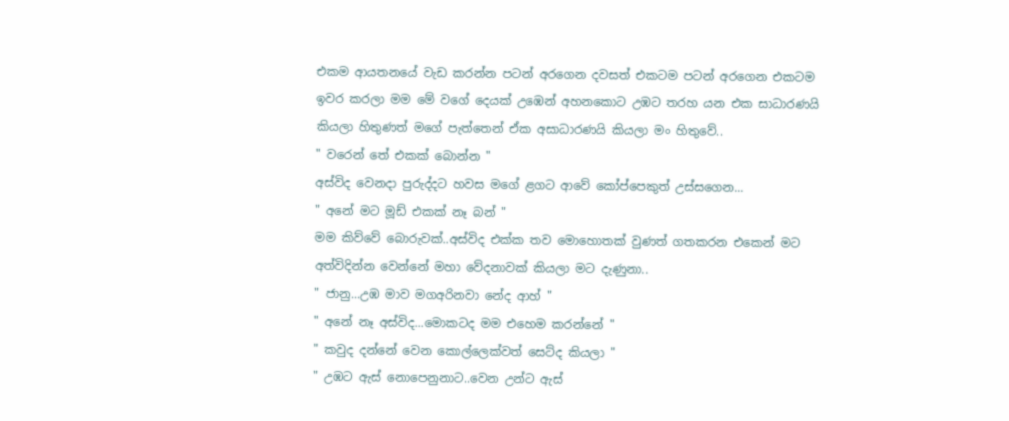එකම ආයතනයේ වැඩ කරන්න පටන් අරගෙන දවසත් එකටම පටන් අරගෙන එකටම ඉවර කරලා මම මේ වගේ දෙයක් උඹෙන් අහනකොට උඹට තරහ යන එක සාධාරණයි කියලා හිතුණත් මගේ පැත්තෙන් ඒක අසාධාරණයි කියලා මං හිතුවේ..
" වරෙන් තේ එකක් බොන්න "
අස්විද වෙනදා පුරුද්දට හවස මගේ ළගට ආවේ කෝප්පෙකුත් උස්සගෙන...
" අනේ මට මූඩ් එකක් නෑ බන් "
මම කිව්වේ බොරුවක්..අස්විද එක්ක තව මොහොතක් වුණත් ගතකරන එකෙන් මට අත්විදින්න වෙන්නේ මහා වේදනාවක් කියලා මට දැණුනා..
" ජානු...උඹ මාව මගඅරිනවා නේද ආහ් "
" අනේ නෑ අස්විද...මොකටද මම එහෙම කරන්නේ "
" කවුද දන්නේ වෙන කොල්ලෙක්වත් සෙට්ද කියලා "
" උඹට ඇස් නොපෙනුනාට..වෙන උන්ට ඇස්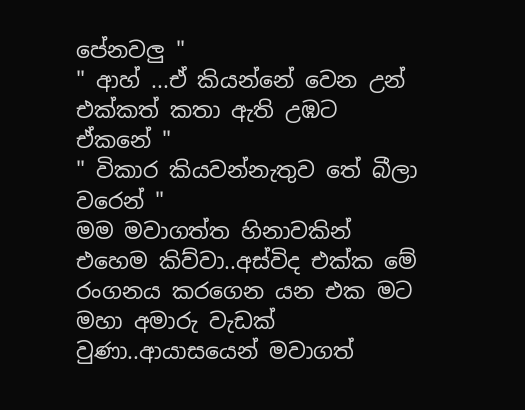පේනවලු "
" ආහ් ...ඒ කියන්නේ වෙන උන් එක්කත් කතා ඇති උඹට ඒකනේ "
" විකාර කියවන්නැතුව තේ බීලා වරෙන් "
මම මවාගත්ත හිනාවකින් එහෙම කිව්වා..අස්විද එක්ක මේ රංගනය කරගෙන යන එක මට මහා අමාරු වැඩක් වුණා..ආයාසයෙන් මවාගත්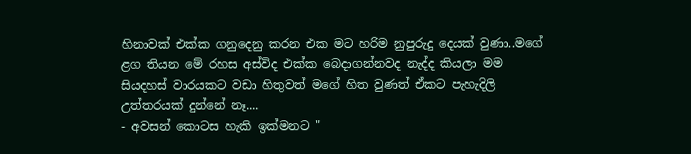හිනාවක් එක්ක ගනුදෙනු කරන එක මට හරිම නුපුරුදු දෙයක් වුණා..මගේ ළග තියන මේ රහස අස්විද එක්ක බෙදාගන්නවද නැද්ද කියලා මම සියදහස් වාරයකට වඩා හිතුවත් මගේ හිත වුණත් ඒකට පැහැදිලි උත්තරයක් දුන්නේ නෑ....
- අවසන් කොටස හැකි ඉක්මනට "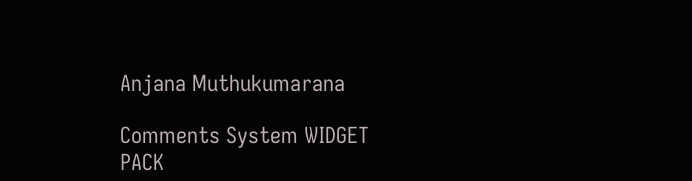Anjana Muthukumarana

Comments System WIDGET PACK